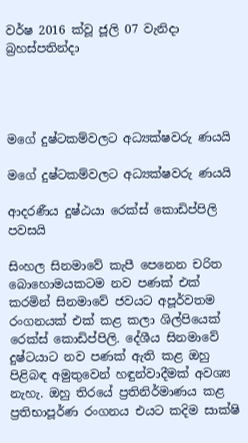වර්ෂ 2016 ක්වූ ජූලි 07 වැනිදා බ්‍රහස්පතින්දා




මගේ දුෂ්ටකම්වලට අධ්‍යක්ෂවරු ණයයි

මගේ දුෂ්ටකම්වලට අධ්‍යක්ෂවරු ණයයි

ආදරණීය දුෂ්ඨයා රෙක්ස් කොඩිප්පිලි පවසයි

සිංහල සිනමාවේ කැපී පෙනෙන චරිත බොහොමයකටම නව පණක් එක් කරමින් සිනමාවේ ජවයට අපූර්වතම රංගනයක් එක් කළ කලා ශිල්පියෙක් රෙක්ස් කොඩිප්පිලි. දේශීය සිනමාවේ දුෂ්ටයාට නව පණක් ඇති කළ ඔහු පිළිබඳ අමුතුවෙන් හඳුන්වාදීමක් අවශ්‍ය නැහැ. ඔහු තිරයේ ප්‍රතිනිර්මාණය කළ ප්‍රතිභාපූර්ණ රංගනය එයට කදිම සාක්ෂි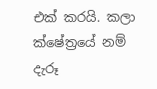එක් කරයි. කලා ක්ෂේත්‍රයේ නම් දැරූ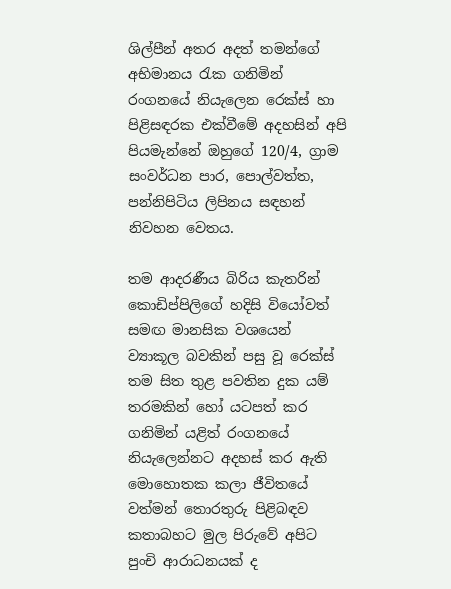ශිල්පීන් අතර අදත් තමන්ගේ අභිමානය රැක ගනිමින් රංගනයේ නියැලෙන රෙක්ස් හා පිළිසඳරක එක්වීමේ අදහසින් අපි පියමැන්නේ ඔහුගේ 120/4, ග්‍රාම සංවර්ධන පාර, පොල්වත්ත, පන්නිපිටිය ලිපිනය සඳහන් නිවහන වෙතය.

තම ආදරණීය බිරිය කැතරින් කොඩිප්පිලිගේ හදිසි වියෝවත් සමඟ මානසික වශයෙන් ව්‍යාකූල බවකින් පසු වූ රෙක්ස් තම සිත තුළ පවතින දුක යම් තරමකින් හෝ යටපත් කර ගනිමින් යළිත් රංගනයේ නියැලෙන්නට අදහස් කර ඇති මොහොතක කලා ජීවිතයේ වත්මන් තොරතුරු පිළිබඳව කතාබහට මුල පිරුවේ අපිට පුංචි ආරාධනයක් ද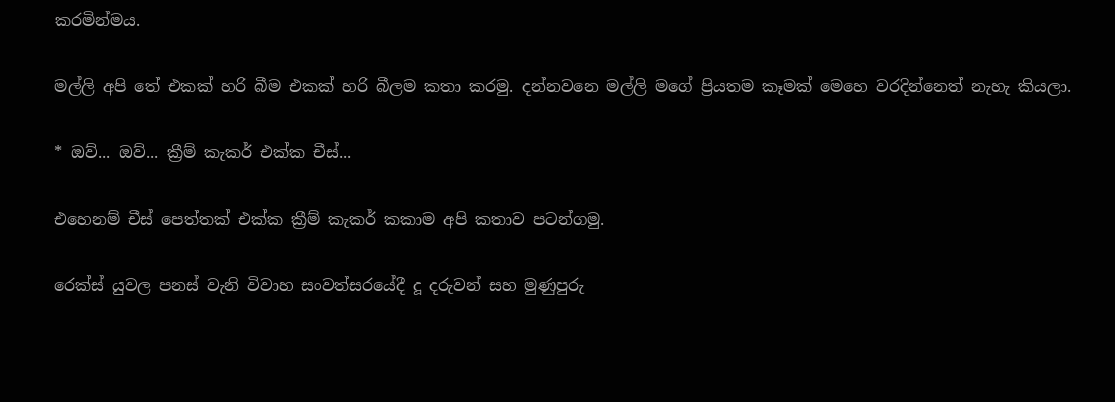කරමින්මය.

මල්ලි අපි තේ එකක් හරි බීම එකක් හරි බීලම කතා කරමු. දන්නවනෙ මල්ලි මගේ ප්‍රියතම කෑමක් මෙහෙ වරදින්නෙත් නැහැ කියලා.

* ඔව්... ඔව්... ක්‍රීම් කැකර් එක්ක චීස්...

එහෙනම් චීස් පෙත්තක් එක්ක ක්‍රීම් කැකර් කකාම අපි කතාව පටන්ගමු.

රෙක්ස් යුවල පනස් වැනි විවාහ සංවත්සරයේදී දූ දරුවන් සහ මුණුපුරු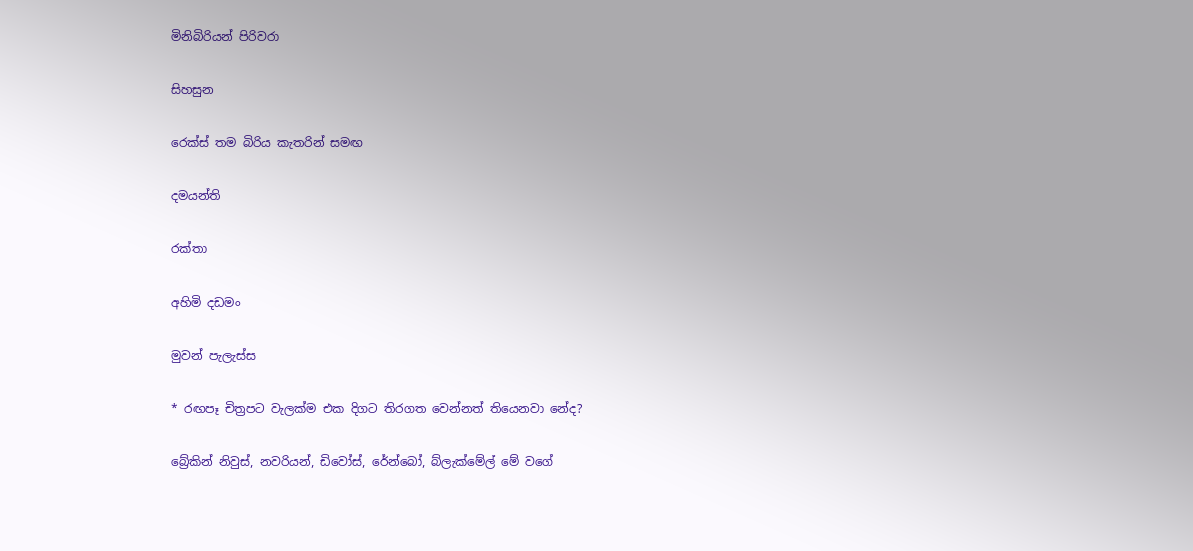මිනිබිරියන් පිරිවරා

සිහසුන

රෙක්ස් තම බිරිය කැතරින් සමඟ

දමයන්ති

රක්තා

අහිමි දඩමං

මුවන් පැලැස්ස

* රඟපෑ චිත්‍රපට වැලක්ම එක දිගට තිරගත වෙන්නත් තියෙනවා නේද?

බ්‍රේකින් නිවුස්, නවරියන්, ඩිවෝස්, රේන්බෝ, බ්ලැක්මේල් මේ වගේ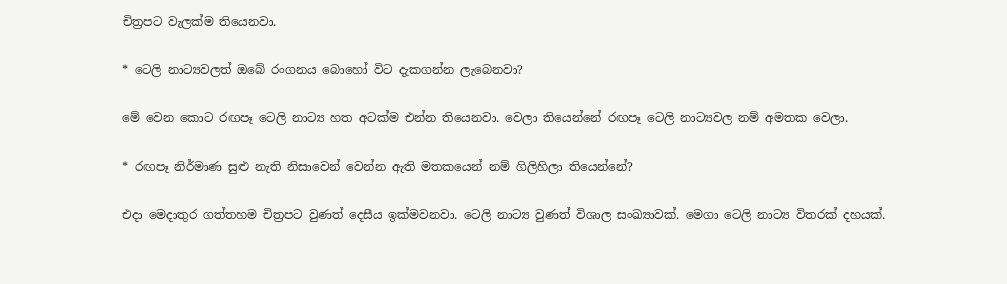චිත්‍රපට වැලක්ම තියෙනවා.

* ටෙලි නාට්‍යවලත් ඔබේ රංගනය බොහෝ විට දැකගන්න ලැබෙනවා?

මේ වෙන කොට රඟපෑ ටෙලි නාට්‍ය හත අටක්ම එන්න තියෙනවා. වෙලා තියෙන්නේ රඟපෑ ටෙලි නාට්‍යවල නම් අමතක වෙලා.

* රඟපෑ නිර්මාණ සුළු නැති නිසාවෙන් වෙන්න ඇති මතකයෙන් නම් ගිලිහිලා තියෙන්නේ?

එදා මෙදාතුර ගත්තහම චිත්‍රපට වුණත් දෙසීය ඉක්මවනවා. ටෙලි නාට්‍ය වුණත් විශාල සංඛ්‍යාවක්. මෙගා ටෙලි නාට්‍ය විතරක් දහයක්.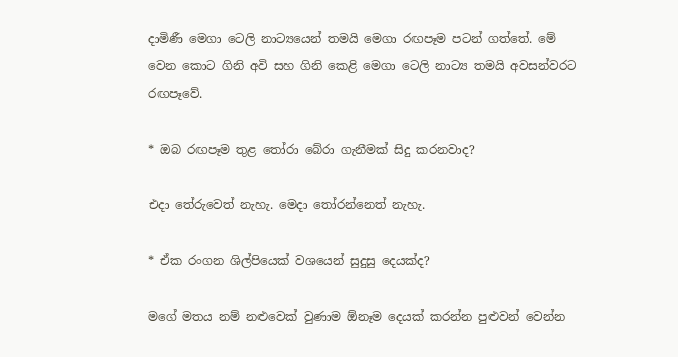දාමිණී මෙගා ටෙලි නාට්‍යයෙන් තමයි මෙගා රඟපෑම පටන් ගත්තේ. මේ වෙන කොට ගිනි අවි සහ ගිනි කෙළි මෙගා ටෙලි නාට්‍ය තමයි අවසන්වරට රඟපෑවේ.

* ඔබ රඟපෑම තුළ තෝරා බේරා ගැනීමක් සිදු කරනවාද?

එදා තේරුවෙත් නැහැ. මෙදා තෝරන්නෙත් නැහැ.

* ඒක රංගන ශිල්පියෙක් වශයෙන් සුදුසු දෙයක්ද?

මගේ මතය නම් නළුවෙක් වුණාම ඕනෑම දෙයක් කරන්න පුළුවන් වෙන්න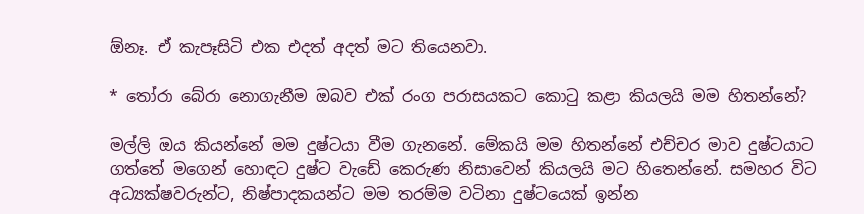ඕනෑ. ඒ කැපෑසිටි එක එදත් අදත් මට තියෙනවා.

* තෝරා බේරා නොගැනීම ඔබව එක් රංග පරාසයකට කොටු කළා කියලයි මම හිතන්නේ?

මල්ලි ඔය කියන්නේ මම දුෂ්ටයා වීම ගැනනේ. මේකයි මම හිතන්නේ එච්චර මාව දුෂ්ටයාට ගත්තේ මගෙන් හොඳට දුෂ්ට වැඩේ කෙරුණ නිසාවෙන් කියලයි මට හිතෙන්නේ. සමහර විට අධ්‍යක්ෂවරුන්ට, නිෂ්පාදකයන්ට මම තරම්ම වටිනා දුෂ්ටයෙක් ඉන්න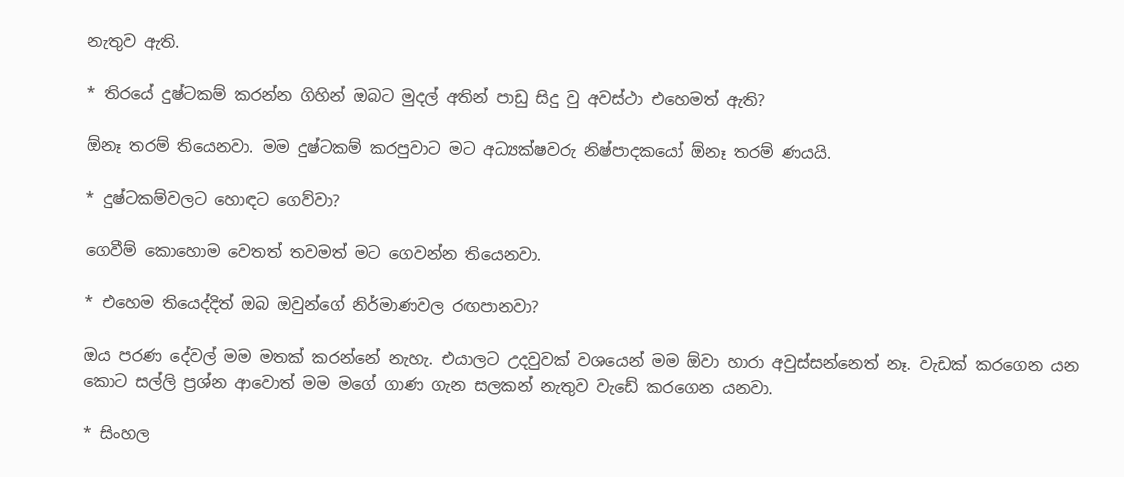නැතුව ඇති.

* තිරයේ දුෂ්ටකම් කරන්න ගිහින් ඔබට මුදල් අතින් පාඩු සිදු වු අවස්ථා එහෙමත් ඇති?

ඕනෑ තරම් තියෙනවා. මම දුෂ්ටකම් කරපුවාට මට අධ්‍යක්ෂවරු නිෂ්පාදකයෝ ඕනෑ තරම් ණයයි.

* දුෂ්ටකම්වලට හොඳට ගෙව්වා?

ගෙවීම් කොහොම වෙතත් තවමත් මට ගෙවන්න තියෙනවා.

* එහෙම තියෙද්දිත් ඔබ ඔවුන්ගේ නිර්මාණවල රඟපානවා?

ඔය පරණ දේවල් මම මතක් කරන්නේ නැහැ. එයාලට උදවුවක් වශයෙන් මම ඕවා හාරා අවුස්සන්නෙත් නෑ. වැඩක් කරගෙන යන කොට සල්ලි ප්‍රශ්න ආවොත් මම මගේ ගාණ ගැන සලකන් නැතුව වැඩේ කරගෙන යනවා.

* සිංහල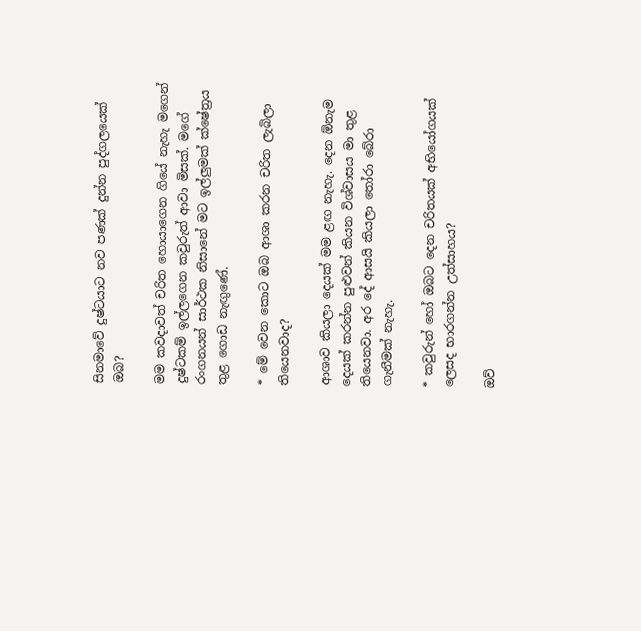සිනමාවේ දුෂ්ටයාට නව පණක් දුන්න පුද්ගලයෙක් ඔබ?

මම කවදාවත් චරිත හොයාගෙන ගියේ නැහැ මගෙන් දුෂ්ටකම් ඉල්ලගෙන කවුරුත් ආවා මිසක්. මගේ රංගනයන් සාර්ථක නිසානේ මට ඉල්ලුමක් ක්ෂේත්‍රය තුළ ගොඩ නැඟුණේ.

* මේ වෙන කොට ඔබ ආශා කරන චරිත ලැබිලා තියෙනවාද?

ආශාව කියලා දෙයක් මම ළඟ නැහැ. දෙන ඕනැම දෙයක් කරන්න පුළුවන් කියන විශ්වාසය මා තුළ තියෙනවා. අර දේ ආසයි කියලා තෝරා බේරා ගැනීමක් නැහැ.

* කවුරුන් හෝ ඔබට දෙන චරිතයක් අභියෝගයක් ලෙසද භාරගන්න උත්සාහය?

ඔව්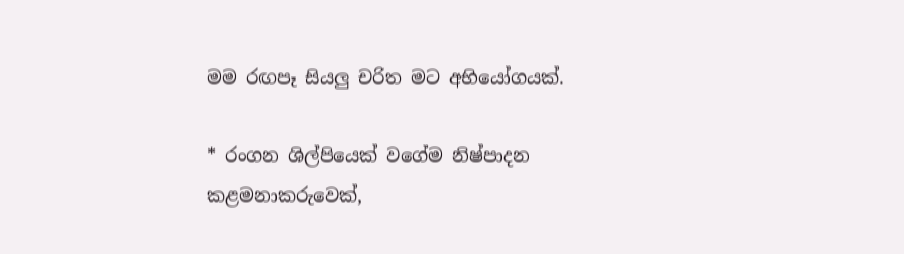මම රඟපෑ සියලු චරිත මට අභියෝගයක්.

* රංගන ශිල්පියෙක් වගේම නිෂ්පාදන කළමනාකරුවෙක්,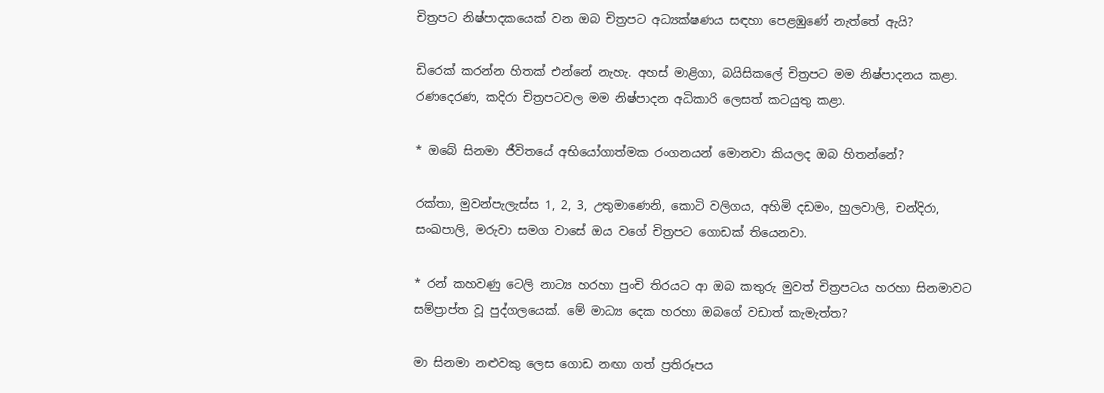චිත්‍රපට නිෂ්පාදකයෙක් වන ඔබ චිත්‍රපට අධ්‍යක්ෂණය සඳහා පෙළඹුණේ නැත්තේ ඇයි?

ඩිරෙක් කරන්න හිතක් එන්නේ නැහැ. අහස් මාළිගා, බයිසිකලේ චිත්‍රපට මම නිෂ්පාදනය කළා. රණදෙරණ, කදිරා චිත්‍රපටවල මම නිෂ්පාදන අධිකාරි ලෙසත් කටයුතු කළා.

* ඔබේ සිනමා ජීවිතයේ අභියෝගාත්මක රංගනයන් මොනවා කියලද ඔබ හිතන්නේ?

රක්තා, මුවන්පැලැස්ස 1, 2, 3, උතුමාණෙනි, කොටි වලිගය, අහිමි දඩමං, හුලවාලි, චන්දිරා, සංඛපාලි, මරුවා සමග වාසේ ඔය වගේ චිත්‍රපට ගොඩක් තියෙනවා.

* රන් කහවණු ටෙලි නාට්‍ය හරහා පුංචි තිරයට ආ ඔබ කතුරු මුවත් චිත්‍රපටය හරහා සිනමාවට සම්ප්‍රාප්ත වූ පුද්ගලයෙක්. මේ මාධ්‍ය දෙක හරහා ඔබගේ වඩාත් කැමැත්ත?

මා සිනමා නළුවකු ලෙස ගොඩ නඟා ගත් ප්‍රතිරූපය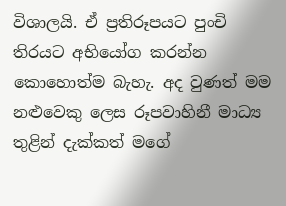විශාලයි. ඒ ප්‍රතිරූපයට පුංචි තිරයට අභියෝග කරන්න කොහොත්ම බැහැ. අද වුණත් මම නළුවෙකු ලෙස රූපවාහිනී මාධ්‍ය තුළින් දැක්කත් මගේ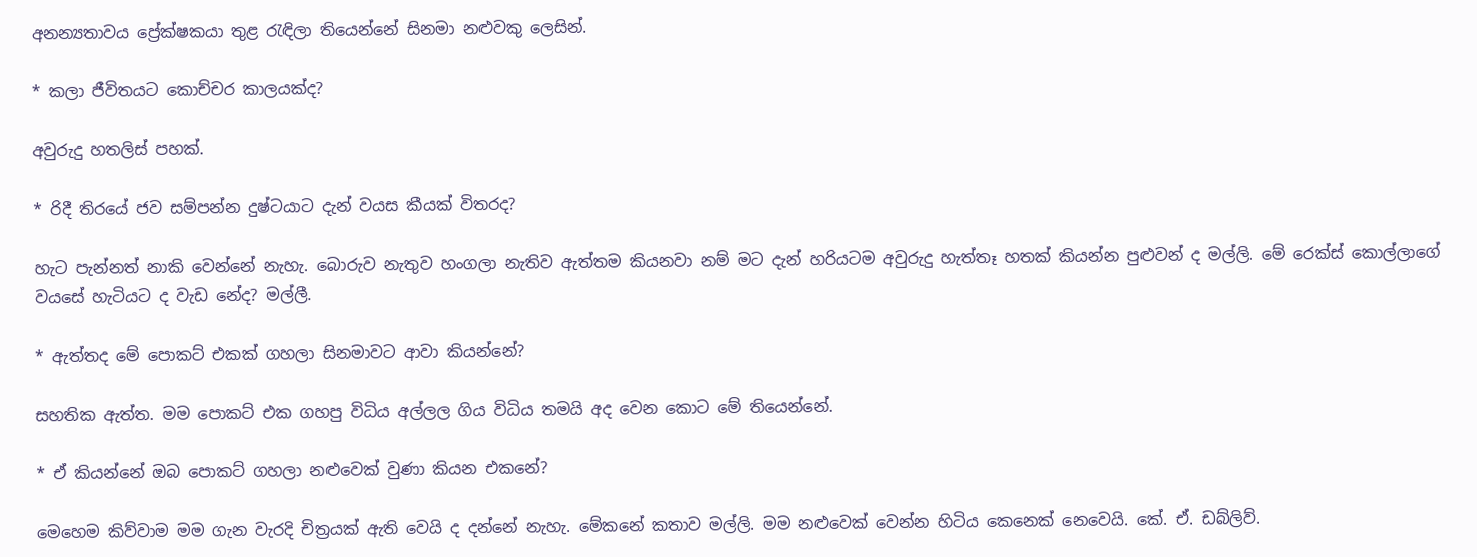අනන්‍යතාවය ප්‍රේක්ෂකයා තුළ රැඳිලා තියෙන්නේ සිනමා නළුවකු ලෙසින්.

* කලා ජීවිතයට කොච්චර කාලයක්ද?

අවුරුදු හතලිස් පහක්.

* රිදී තිරයේ ජව සම්පන්න දුෂ්ටයාට දැන් වයස කීයක් විතරද?

හැට පැන්නත් නාකි වෙන්නේ නැහැ. බොරුව නැතුව හංගලා නැතිව ඇත්තම කියනවා නම් මට දැන් හරියටම අවුරුදු හැත්තෑ හතක් කියන්න පුළුවන් ද මල්ලි. මේ රෙක්ස් කොල්ලාගේ වයසේ හැටියට ද වැඩ නේද? මල්ලී.

* ඇත්තද මේ පොකට් එකක් ගහලා සිනමාවට ආවා කියන්නේ?

සහතික ඇත්ත. මම පොකට් එක ගහපු විධිය අල්ලල ගිය විධිය තමයි අද වෙන කොට මේ තියෙන්නේ.

* ඒ කියන්නේ ඔබ පොකට් ගහලා නළුවෙක් වුණා කියන එකනේ?

මෙහෙම කිව්වාම මම ගැන වැරදි චිත්‍රයක් ඇති වෙයි ද දන්නේ නැහැ. මේකනේ කතාව මල්ලි. මම නළුවෙක් වෙන්න හිටිය කෙනෙක් නෙවෙයි. කේ. ඒ. ඩබ්ලිව්.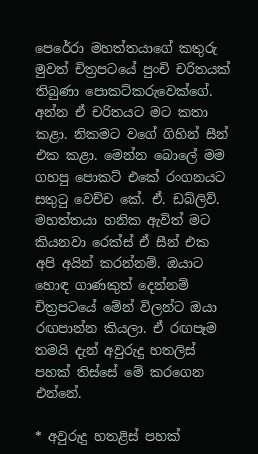පෙරේරා මහත්තයාගේ කතුරු මුවත් චිත්‍රපටයේ පුංචි චරිතයක් තිබුණා පොකට්කරුවෙක්ගේ. අන්න ඒ චරිතයට මට කතා කළා. නිකමට වගේ ගිහින් සීන් එක කළා. මෙන්න බොලේ මම ගහපු පොකට් එකේ රංගනයට සතුටු වෙච්ච කේ. ඒ. ඩබ්ලිව්. මහත්තයා හනික ඇවිත් මට කියනවා රෙක්ස් ඒ සීන් එක අපි අයින් කරන්නම්. ඔයාට හොඳ ගාණකුත් දෙන්නම් චිත්‍රපටයේ මේන් විලන්ට ඔයා රඟපාන්න කියලා. ඒ රඟපෑම තමයි දැන් අවුරුදු හතලිස් පහක් තිස්සේ මේ කරගෙන එන්නේ.

* අවුරුදු හතළිස් පහක්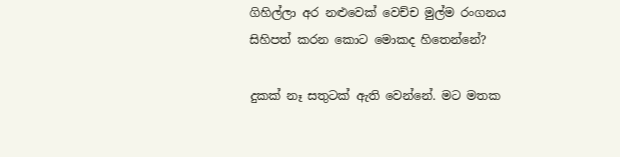ගිහිල්ලා අර නළුවෙක් වෙච්ච මුල්ම රංගනය සිහිපත් කරන කොට මොකද හිතෙන්නේ?

දුකක් නෑ සතුටක් ඇති වෙන්නේ. මට මතක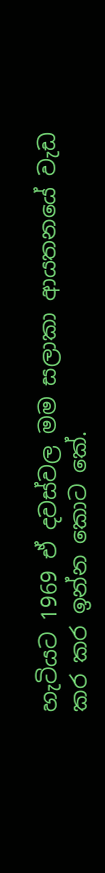හැටියට 1969 ඒ දවස්වල මම සලාකා ආයතනයේ වැඩ කර කර ඉන්න කොට කේ.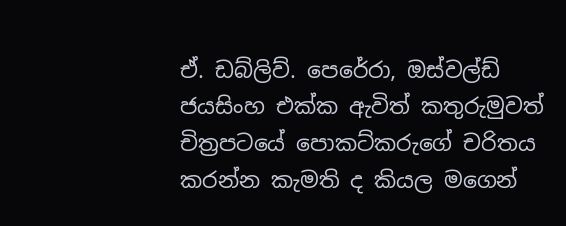ඒ. ඩබ්ලිව්. පෙරේරා, ඔස්වල්ඩ් ජයසිංහ එක්ක ඇවිත් කතුරුමුවත් චිත්‍රපටයේ පොකට්කරුගේ චරිතය කරන්න කැමති ද කියල මගෙන්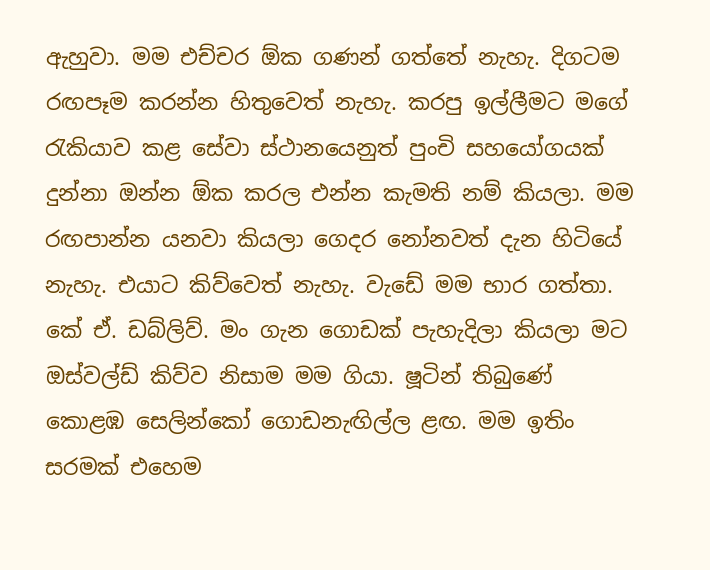ඇහුවා. මම එච්චර ඕක ගණන් ගත්තේ නැහැ. දිගටම රඟපෑම කරන්න හිතුවෙත් නැහැ. කරපු ඉල්ලීමට මගේ රැකියාව කළ සේවා ස්ථානයෙනුත් පුංචි සහයෝගයක් දුන්නා ඔන්න ඕක කරල එන්න කැමති නම් කියලා. මම රඟපාන්න යනවා කියලා ගෙදර නෝනවත් දැන හිටියේ නැහැ. එයාට කිව්වෙත් නැහැ. වැඩේ මම භාර ගත්තා. කේ ඒ. ඩබ්ලිව්. මං ගැන ගොඩක් පැහැදිලා කියලා මට ඔස්වල්ඩ් කිව්ව නිසාම මම ගියා. ෂූටින් තිබුණේ කොළඹ සෙලින්කෝ ගොඩනැඟිල්ල ළඟ. මම ඉතිං සරමක් එහෙම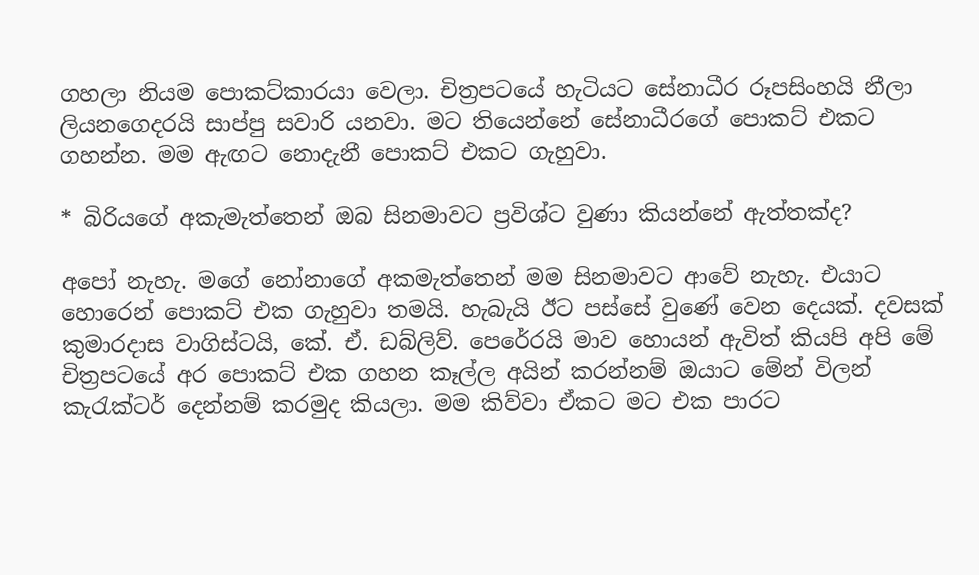ගහලා නියම පොකට්කාරයා වෙලා. චිත්‍රපටයේ හැටියට සේනාධීර රූපසිංහයි නීලා ලියනගෙදරයි සාප්පු සවාරි යනවා. මට තියෙන්නේ සේනාධීරගේ පොකට් එකට ගහන්න. මම ඇඟට නොදැනී පොකට් එකට ගැහුවා.

* බිරියගේ අකැමැත්තෙන් ඔබ සිනමාවට ප්‍රවිශ්ට වුණා කියන්නේ ඇත්තක්ද?

අපෝ නැහැ. මගේ නෝනාගේ අකමැත්තෙන් මම සිනමාවට ආවේ නැහැ. එයාට හොරෙන් පොකට් එක ගැහුවා තමයි. හැබැයි ඊට පස්සේ වුණේ වෙන දෙයක්. දවසක් කුමාරදාස වාගිස්ටයි, කේ. ඒ. ඩබ්ලිව්. පෙරේරයි මාව හොයන් ඇවිත් කියපි අපි මේ චිත්‍රපටයේ අර පොකට් එක ගහන කෑල්ල අයින් කරන්නම් ඔයාට මේන් විලන් කැරැක්ටර් දෙන්නම් කරමුද කියලා. මම කිව්වා ඒකට මට එක පාරට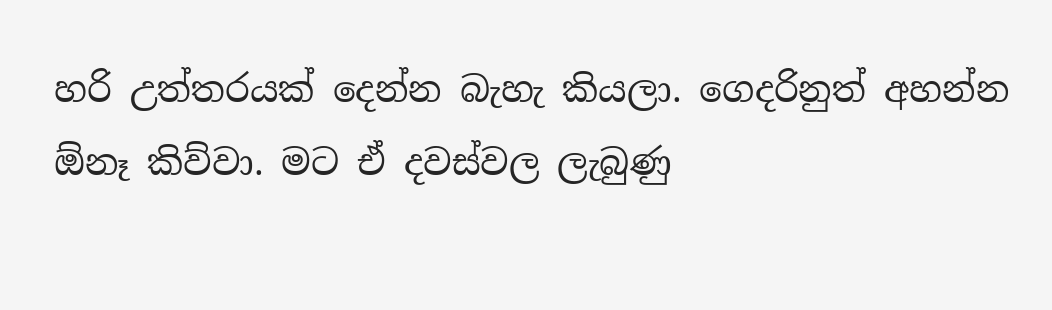හරි උත්තරයක් දෙන්න බැහැ කියලා. ගෙදරිනුත් අහන්න ඕනෑ කිව්වා. මට ඒ දවස්වල ලැබුණු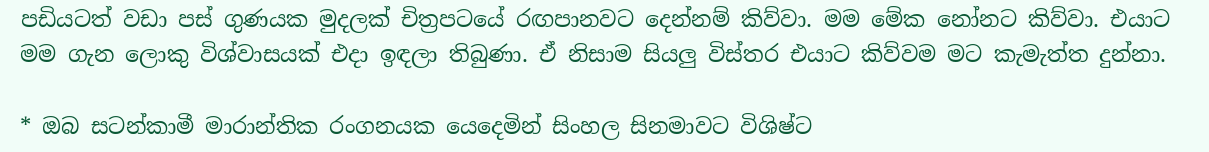පඩියටත් වඩා පස් ගුණයක මුදලක් චිත්‍රපටයේ රඟපානවට දෙන්නම් කිව්වා. මම මේක නෝනට කිව්වා. එයාට මම ගැන ලොකු විශ්වාසයක් එදා ඉඳලා තිබුණා. ඒ නිසාම සියලු විස්තර එයාට කිව්වම මට කැමැත්ත දුන්නා.

* ඔබ සටන්කාමී මාරාන්තික රංගනයක යෙදෙමින් සිංහල සිනමාවට විශිෂ්ට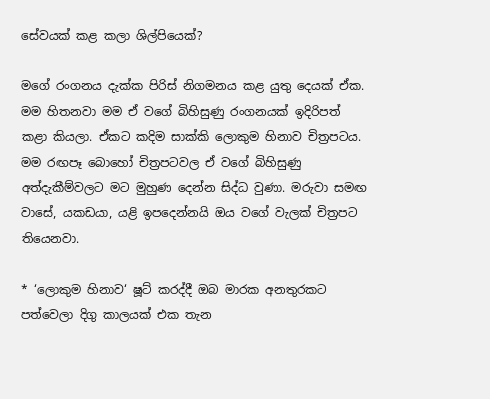සේවයක් කළ කලා ශිල්පියෙක්?

මගේ රංගනය දැක්ක පිරිස් නිගමනය කළ යුතු දෙයක් ඒක. මම හිතනවා මම ඒ වගේ බිහිසුණු රංගනයක් ඉදිරිපත් කළා කියලා. ඒකට කදිම සාක්කි ලොකුම හිනාව චිත්‍රපටය. මම රඟපෑ බොහෝ චිත්‍රපටවල ඒ වගේ බිහිසුණු අත්දැකීම්වලට මට මුහුණ දෙන්න සිද්ධ වුණා. මරුවා සමඟ වාසේ, යකඩයා, යළි ඉපදෙන්නයි ඔය වගේ වැලක් චිත්‍රපට තියෙනවා.

* ‘ලොකුම හිනාව‘ ෂූට් කරද්දී ඔබ මාරක අනතුරකට පත්වෙලා දිගු කාලයක් එක තැන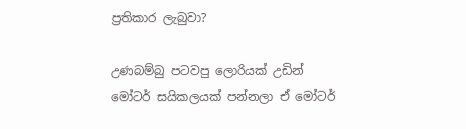ප්‍රතිකාර ලැබුවා?

උණබම්බු පටවපු ලොරියක් උඩින් මෝටර් සයිකලයක් පන්නලා ඒ මෝටර්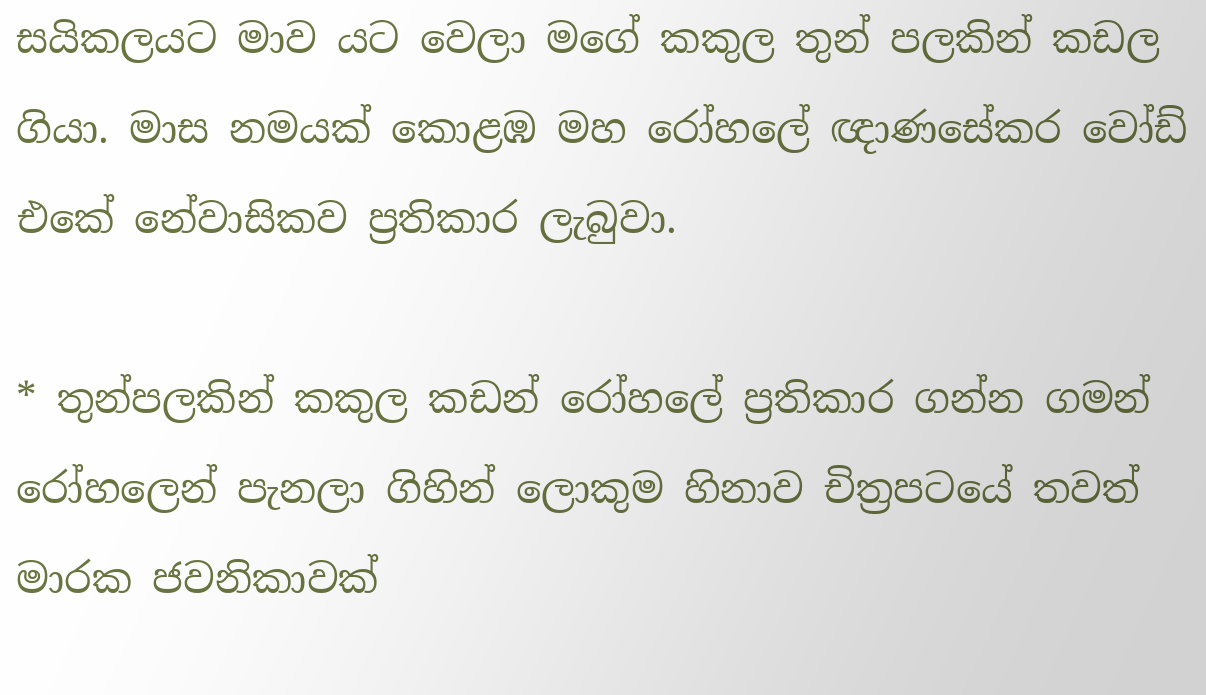සයිකලයට මාව යට වෙලා මගේ කකුල තුන් පලකින් කඩල ගියා. මාස නමයක් කොළඹ මහ රෝහලේ ඥාණසේකර වෝඩ් එකේ නේවාසිකව ප්‍රතිකාර ලැබුවා.

* තුන්පලකින් කකුල කඩන් රෝහලේ ප්‍රතිකාර ගන්න ගමන් රෝහලෙන් පැනලා ගිහින් ලොකුම හිනාව චිත්‍රපටයේ තවත් මාරක ජවනිකාවක්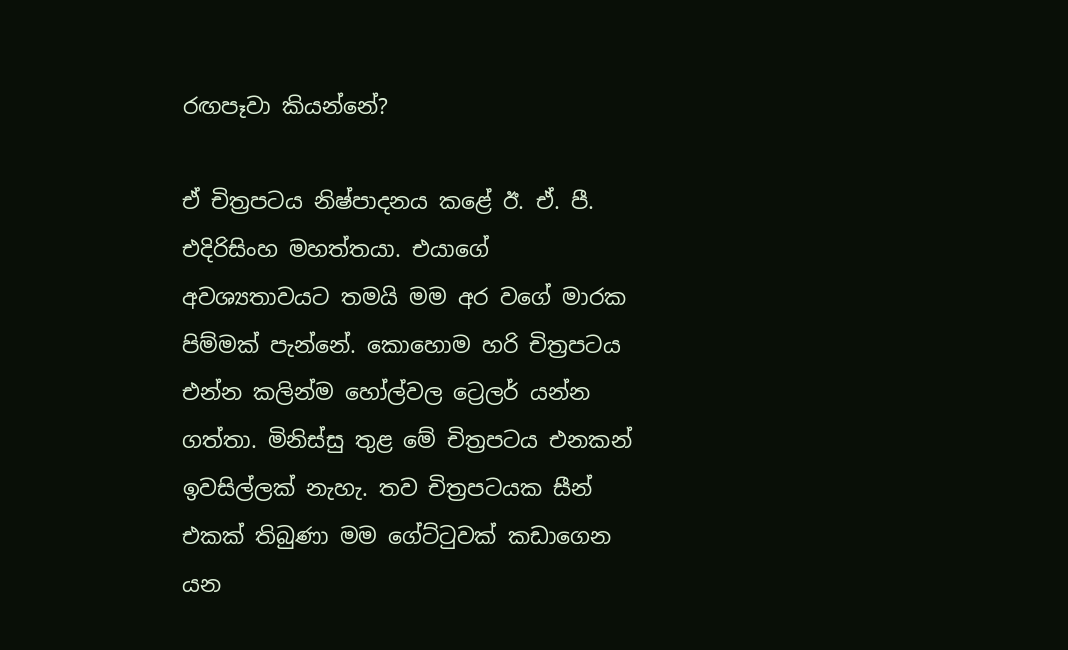රඟපෑවා කියන්නේ?

ඒ චිත්‍රපටය නිෂ්පාදනය කළේ ඊ. ඒ. පී. එදිරිසිංහ මහත්තයා. එයාගේ අවශ්‍යතාවයට තමයි මම අර වගේ මාරක පිම්මක් පැන්නේ. කොහොම හරි චිත්‍රපටය එන්න කලින්ම හෝල්වල ට්‍රෙලර් යන්න ගත්තා. මිනිස්සු තුළ මේ චිත්‍රපටය එනකන් ඉවසිල්ලක් නැහැ. තව චිත්‍රපටයක සීන් එකක් තිබුණා මම ගේට්ටුවක් කඩාගෙන යන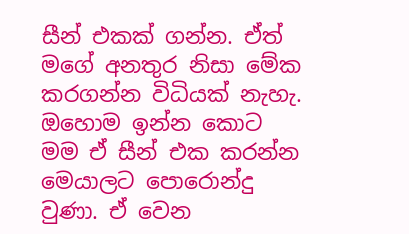සීන් එකක් ගන්න. ඒත් මගේ අනතුර නිසා මේක කරගන්න විධියක් නැහැ. ඔහොම ඉන්න කොට මම ඒ සීන් එක කරන්න මෙයාලට පොරොන්දු වුණා. ඒ වෙන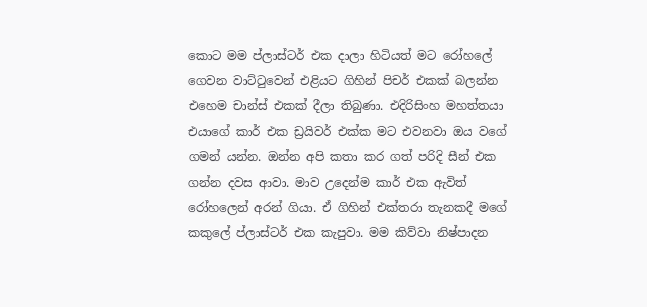කොට මම ප්ලාස්ටර් එක දාලා හිටියත් මට රෝහලේ ගෙවන වාට්ටුවෙන් එළියට ගිහින් පිචර් එකක් බලන්න එහෙම චාන්ස් එකක් දීලා තිබුණා. එදිරිසිංහ මහත්තයා එයාගේ කාර් එක ඩ්‍රයිවර් එක්ක මට එවනවා ඔය වගේ ගමන් යන්න. ඔන්න අපි කතා කර ගත් පරිදි සීන් එක ගන්න දවස ආවා. මාව උදෙන්ම කාර් එක ඇවිත් රෝහලෙන් අරන් ගියා. ඒ ගිහින් එක්තරා තැනකදී මගේ කකුලේ ප්ලාස්ටර් එක කැපුවා. මම කිව්වා නිෂ්පාදන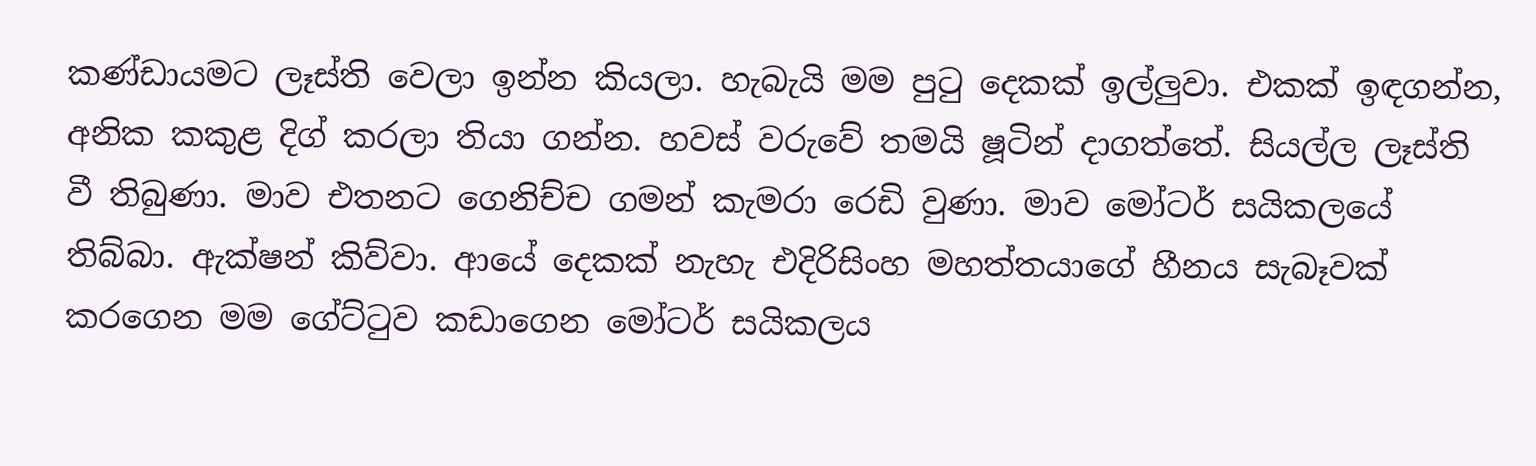කණ්ඩායමට ලෑස්ති වෙලා ඉන්න කියලා. හැබැයි මම පුටු දෙකක් ඉල්ලුවා. එකක් ඉඳගන්න, අනික කකුළ දිග් කරලා තියා ගන්න. හවස් වරුවේ තමයි ෂූටින් දාගත්තේ. සියල්ල ලෑස්ති වී තිබුණා. මාව එතනට ගෙනිච්ච ගමන් කැමරා රෙඩි වුණා. මාව මෝටර් සයිකලයේ තිබ්බා. ඇක්ෂන් කිව්වා. ආයේ දෙකක් නැහැ එදිරිසිංහ මහත්තයාගේ හීනය සැබෑවක් කරගෙන මම ගේට්ටුව කඩාගෙන මෝටර් සයිකලය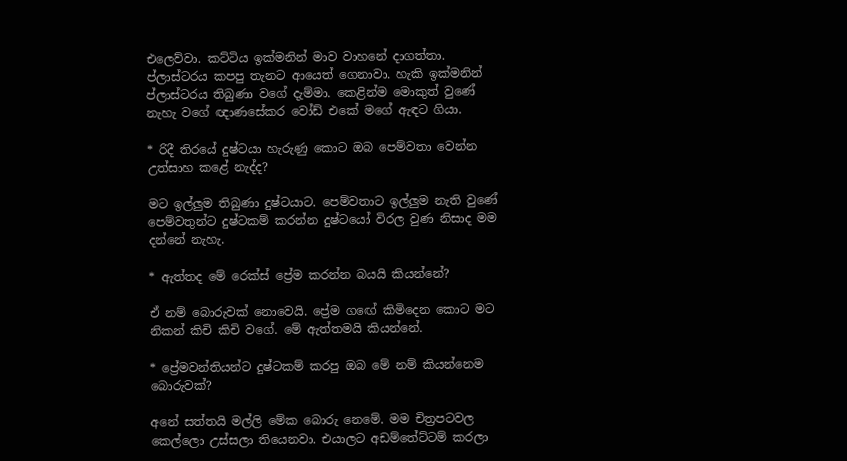එලෙව්වා. කට්ටිය ඉක්මනින් මාව වාහනේ දාගත්තා. ප්ලාස්ටරය කපපු තැනට ආයෙත් ගෙනාවා. හැකි ඉක්මනින් ප්ලාස්ටරය තිබුණා වගේ දැම්මා. කෙළින්ම මොකුත් වුණේ නැහැ වගේ ඥාණසේකර වෝඩ් එකේ මගේ ඇඳට ගියා.

* රිදී තිරයේ දුෂ්ටයා හැරුණු කොට ඔබ පෙම්වතා වෙන්න උත්සාහ කළේ නැද්ද?

මට ඉල්ලුම තිබුණා දුෂ්ටයාට. පෙම්වතාට ඉල්ලුම නැති වුණේ පෙම්වතුන්ට දුෂ්ටකම් කරන්න දුෂ්ටයෝ විරල වුණ නිසාද මම දන්නේ නැහැ.

* ඇත්තද මේ රෙක්ස් ප්‍රේම කරන්න බයයි කියන්නේ?

ඒ නම් බොරුවක් නොවෙයි. ප්‍රේම ගඟේ කිමිදෙන කොට මට නිකන් කිචි කිචි වගේ. මේ ඇත්තමයි කියන්නේ.

* ප්‍රේමවන්තියන්ට දුෂ්ටකම් කරපු ඔබ මේ නම් කියන්නෙම බොරුවක්?

අනේ සත්තයි මල්ලි මේක බොරු නෙමේ. මම චිත්‍රපටවල කෙල්ලො උස්සලා තියෙනවා. එයාලට අඩම්තේට්ටම් කරලා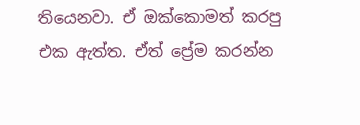තියෙනවා. ඒ ඔක්කොමත් කරපු එක ඇත්ත. ඒත් ප්‍රේම කරන්න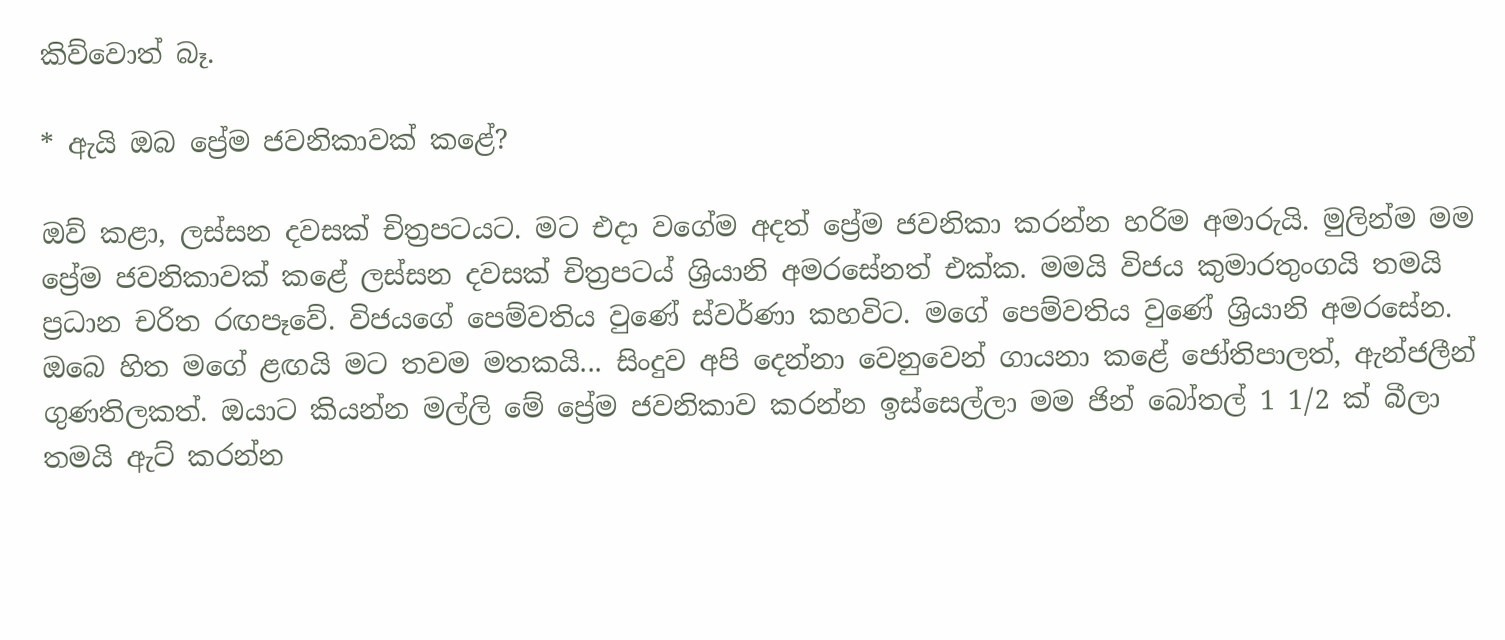කිව්වොත් බෑ.

* ඇයි ඔබ ප්‍රේම ජවනිකාවක් කළේ?

ඔව් කළා, ලස්සන දවසක් චිත්‍රපටයට. මට එදා වගේම අදත් ප්‍රේම ජවනිකා කරන්න හරිම අමාරුයි. මුලින්ම මම ප්‍රේම ජවනිකාවක් කළේ ලස්සන දවසක් චිත්‍රපටය් ශ්‍රියානි අමරසේනත් එක්ක. මමයි විජය කුමාරතුංගයි තමයි ප්‍රධාන චරිත රඟපෑවේ. විජයගේ පෙම්වතිය වුණේ ස්වර්ණා කහවිට. මගේ පෙම්වතිය වුණේ ශ්‍රියානි අමරසේන. ඔබෙ හිත මගේ ළඟයි මට තවම මතකයි... සිංදුව අපි දෙන්නා වෙනුවෙන් ගායනා කළේ ජෝතිපාලත්, ඇන්ජලීන් ගුණතිලකත්. ඔයාට කියන්න මල්ලි මේ ප්‍රේම ජවනිකාව කරන්න ඉස්සෙල්ලා මම ජින් බෝතල් 1 1/2 ක් බීලා තමයි ඇට් කරන්න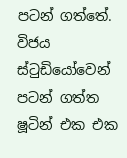පටන් ගත්තේ. විජය ස්ටුඩියෝවෙන් පටන් ගත්ත ෂූටින් එක එක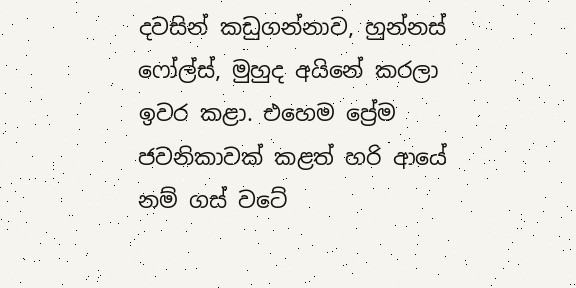දවසින් කඩුගන්නාව, හුන්නස් ෆෝල්ස්, මුහුද අයිනේ කරලා ඉවර කළා. එහෙම ප්‍රේම ජවනිකාවක් කළත් හරි ආයේ නම් ගස් වටේ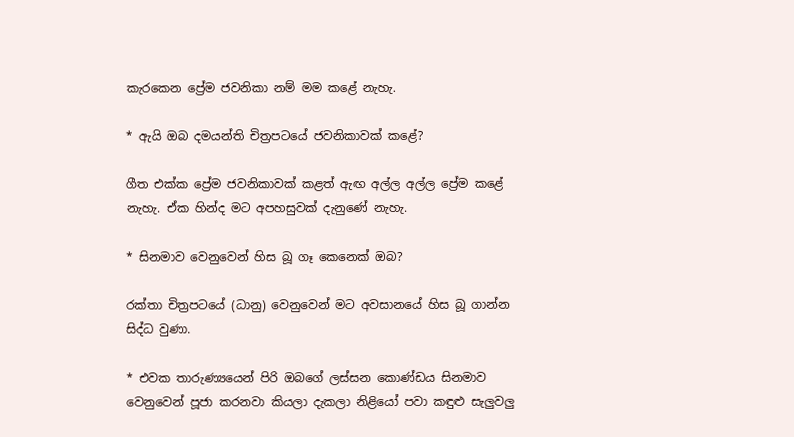කැරකෙන ප්‍රේම ජවනිකා නම් මම කළේ නැහැ.

* ඇයි ඔබ දමයන්ති චිත්‍රපටයේ ජවනිකාවක් කළේ?

ගීත එක්ක ප්‍රේම ජවනිකාවක් කළත් ඇඟ අල්ල අල්ල ප්‍රේම කළේ නැහැ. ඒක හින්ද මට අපහසුවක් දැනුණේ නැහැ.

* සිනමාව වෙනුවෙන් හිස බූ ගෑ කෙනෙක් ඔබ?

රක්තා චිත්‍රපටයේ (ධානු) වෙනුවෙන් මට අවසානයේ හිස බූ ගාන්න සිද්ධ වුණා.

* එවක තාරුණ්‍යයෙන් පිරි ඔබගේ ලස්සන කොණ්ඩය සිනමාව වෙනුවෙන් පූජා කරනවා කියලා දැකලා නිළියෝ පවා කඳුළු සැලුවලු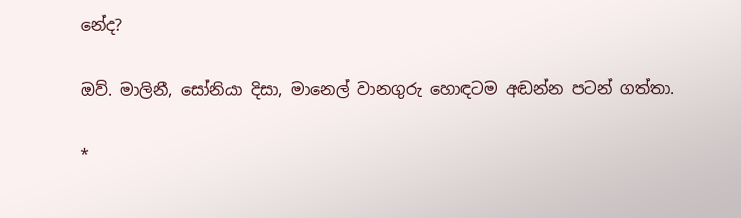නේද?

ඔව්. මාලිනී, සෝනියා දිසා, මානෙල් වානගුරු හොඳටම අඬන්න පටන් ගත්තා.

*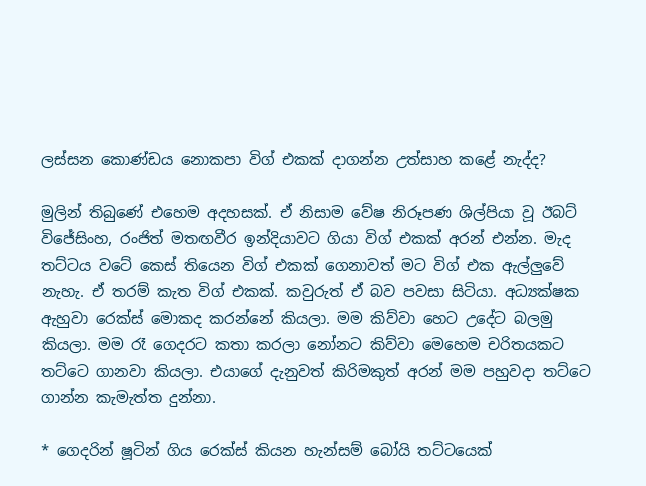ලස්සන කොණ්ඩය නොකපා විග් එකක් දාගන්න උත්සාහ කළේ නැද්ද?

මුලින් තිබුණේ එහෙම අදහසක්. ඒ නිසාම වේෂ නිරූපණ ශිල්පියා වූ ඊබට් විජේසිංහ, රංජිත් මතඟවීර ඉන්දියාවට ගියා විග් එකක් අරන් එන්න. මැද තට්ටය වටේ කෙස් තියෙන විග් එකක් ගෙනාවත් මට විග් එක ඇල්ලුවේ නැහැ. ඒ තරම් කැත විග් එකක්. කවුරුත් ඒ බව පවසා සිටියා. අධ්‍යක්ෂක ඇහුවා රෙක්ස් මොකද කරන්නේ කියලා. මම කිව්වා හෙට උදේට බලමු කියලා. මම රෑ ගෙදරට කතා කරලා නෝනට කිව්වා මෙහෙම චරිතයකට තට්ටෙ ගානවා කියලා. එයාගේ දැනුවත් කිරිමකුත් අරන් මම පහුවදා තට්ටෙ ගාන්න කැමැත්ත දුන්නා.

* ගෙදරින් ෂූටින් ගිය රෙක්ස් කියන හැන්සම් බෝයි තට්ටයෙක්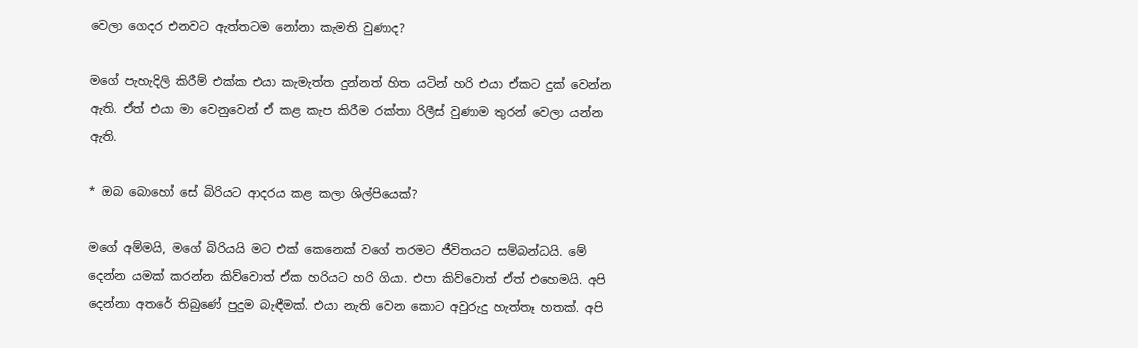වෙලා ගෙදර එනවට ඇත්තටම නෝනා කැමති වුණාද?

මගේ පැහැදිලි කිරීම් එක්ක එයා කැමැත්ත දුන්නත් හිත යටින් හරි එයා ඒකට දුක් වෙන්න ඇති. ඒත් එයා මා වෙනුවෙන් ඒ කළ කැප කිරීම රක්තා රිලීස් වුණාම තුරන් වෙලා යන්න ඇති.

* ඔබ බොහෝ සේ බිරියට ආදරය කළ කලා ශිල්පියෙක්?

මගේ අම්මයි, මගේ බිරියයි මට එක් කෙනෙක් වගේ තරමට ජීවිතයට සම්බන්ධයි. මේ දෙන්න යමක් කරන්න කිව්වොත් ඒක හරියට හරි ගියා. එපා කිව්වොත් ඒත් එහෙමයි. අපි දෙන්නා අතරේ තිබුණේ පුදුම බැඳීමක්. එයා නැති වෙන කොට අවුරුදු හැත්තෑ හතක්. අපි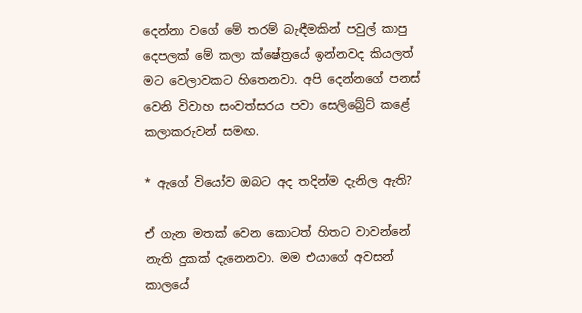දෙන්නා වගේ මේ තරම් බැඳීමකින් පවුල් කාපු දෙපලක් මේ කලා ක්ෂේත්‍රයේ ඉන්නවද කියලත් මට වෙලාවකට හිතෙනවා. අපි දෙන්නගේ පනස් වෙනි විවාහ සංවත්සරය පවා සෙලිබ්‍රේට් කළේ කලාකරුවන් සමඟ.

* ඇගේ වියෝව ඔබට අද තදින්ම දැනිල ඇති?

ඒ ගැන මතක් වෙන කොටත් හිතට වාවන්නේ නැති දුකක් දැනෙනවා. මම එයාගේ අවසන් කාලයේ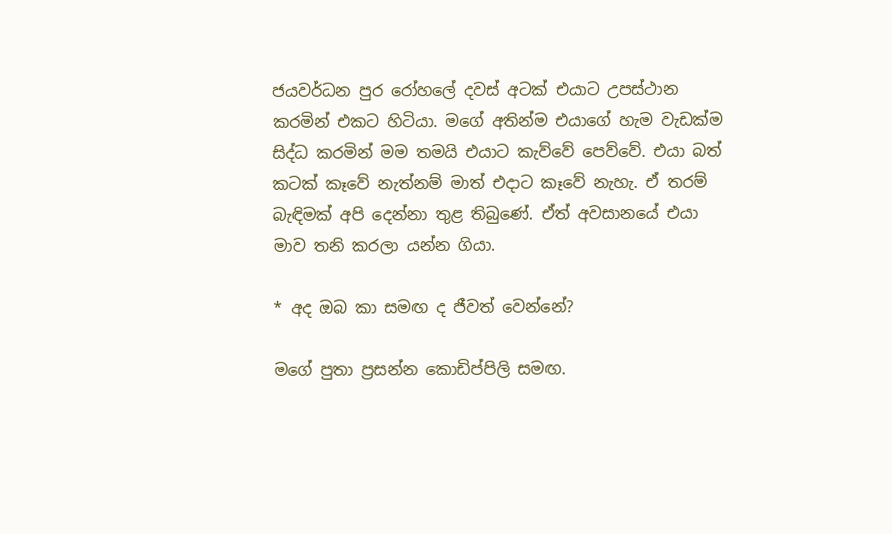ජයවර්ධන පුර රෝහලේ දවස් අටක් එයාට උපස්ථාන කරමින් එකට හිටියා. මගේ අතින්ම එයාගේ හැම වැඩක්ම සිද්ධ කරමින් මම තමයි එයාට කැව්වේ පෙව්වේ. එයා බත් කටක් කෑවේ නැත්නම් මාත් එදාට කෑවේ නැහැ. ඒ තරම් බැඳිමක් අපි දෙන්නා තුළ තිබුණේ. ඒත් අවසානයේ එයා මාව තනි කරලා යන්න ගියා.

* අද ඔබ කා සමඟ ද ජීවත් වෙන්නේ?

මගේ පුතා ප්‍රසන්න කොඩිප්පිලි සමඟ.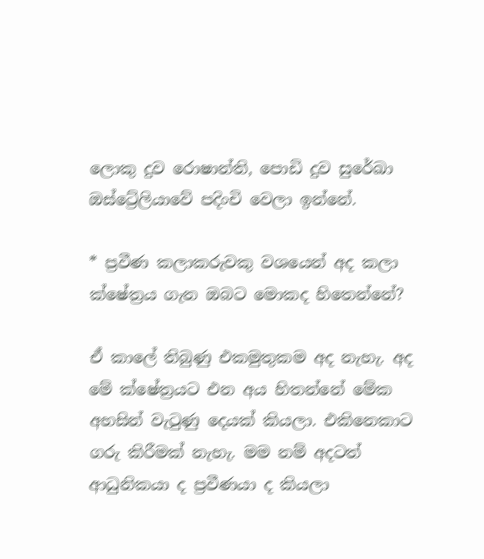ලොකු දුව රොෂාන්ති, පොඩි දුව සුරේඛා ඔස්ට්‍රේලියාවේ පදිංචි වෙලා ඉන්නේ.

* ප්‍රවීණ කලාකරුවකු වශයෙන් අද කලා ක්ෂේත්‍රය ගැන ඔබට මොකද හිතෙන්නේ?

ඒ කාලේ තිබුණු එකමුතුකම අද නැහැ. අද මේ ක්ෂේත්‍රයට එන අය හිතන්නේ මේක අහසින් වැටුණු දෙයක් කියලා. එකිනෙකාට ගරු කිරීමක් නැහැ. මම නම් අදටත් ආධුනිකයා ද ප්‍රවීණයා ද කියලා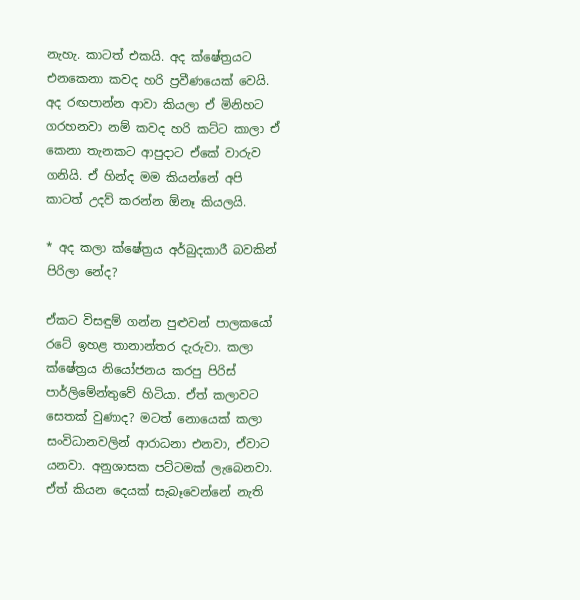නැහැ. කාටත් එකයි. අද ක්ෂේත්‍රයට එනකෙනා කවද හරි ප්‍රවීණයෙක් වෙයි. අද රඟපාන්න ආවා කියලා ඒ මිනිහට ගරහනවා නම් කවද හරි කට්ට කාලා ඒ කෙනා තැනකට ආපුදාට ඒකේ වාරුව ගනියි. ඒ හින්ද මම කියන්නේ අපි කාටත් උදව් කරන්න ඕනෑ කියලයි.

* අද කලා ක්ෂේත්‍රය අර්බුදකාරී බවකින් පිරිලා නේද?

ඒකට විසඳුම් ගන්න පුළුවන් පාලකයෝ රටේ ඉහළ තානාන්තර දැරුවා. කලා ක්ෂේත්‍රය නියෝජනය කරපු පිරිස් පාර්ලිමේන්තුවේ හිටියා. ඒත් කලාවට සෙතක් වුණාද? මටත් නොයෙක් කලා සංවිධානවලින් ආරාධනා එනවා, ඒවාට යනවා. අනුශාසක පට්ටමක් ලැබෙනවා. ඒත් කියන දෙයක් සැබෑවෙන්නේ නැති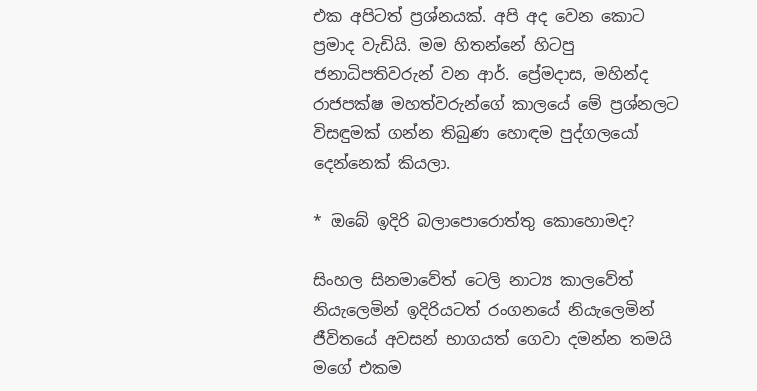එක අපිටත් ප්‍රශ්නයක්. අපි අද වෙන කොට ප්‍රමාද වැඩියි. මම හිතන්නේ හිටපු ජනාධිපතිවරුන් වන ආර්. ප්‍රේමදාස, මහින්ද රාජපක්ෂ මහත්වරුන්ගේ කාලයේ මේ ප්‍රශ්නලට විසඳුමක් ගන්න තිබුණ හොඳම පුද්ගලයෝ දෙන්නෙක් කියලා.

* ඔබේ ඉදිරි බලාපොරොත්තු කොහොමද?

සිංහල සිනමාවේත් ටෙලි නාට්‍ය කාලවේත් නියැලෙමින් ඉදිරියටත් රංගනයේ නියැලෙමින් ජීවිතයේ අවසන් භාගයත් ගෙවා දමන්න තමයි මගේ එකම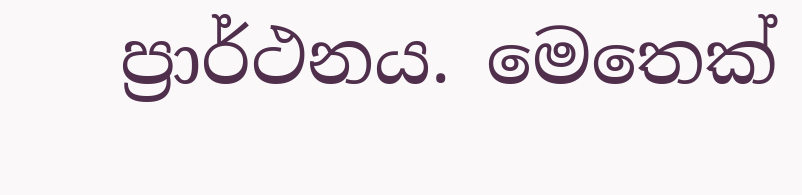ප්‍රාර්ථනය. මෙතෙක්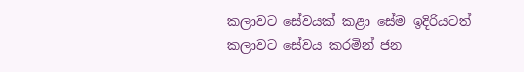කලාවට සේවයක් කළා සේම ඉදිරියටත් කලාවට සේවය කරමින් ජන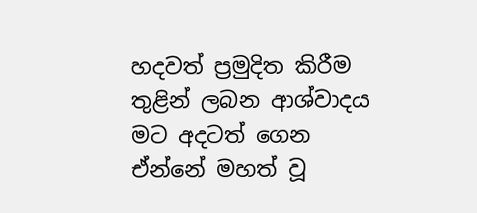හදවත් ප්‍රමුදිත කිරීම තුළින් ලබන ආශ්වාදය මට අදටත් ගෙන ඒන්නේ මහත් වූ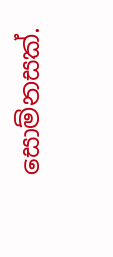සොම්නසක්.